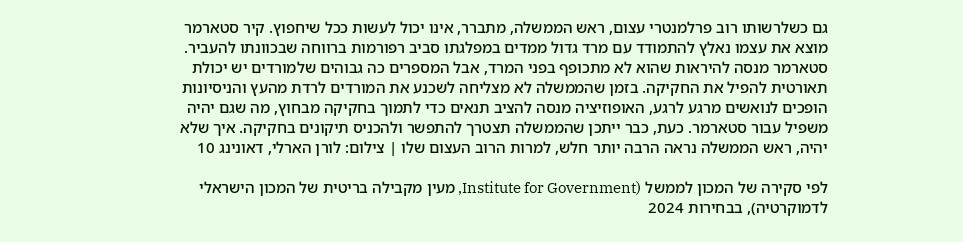גם כשלרשותו רוב פרלמנטרי עצום, ראש הממשלה, מתברר, אינו יכול לעשות ככל שיחפוץ. קיר סטארמר מוצא את עצמו נאלץ להתמודד עם מרד גדול ממדים במפלגתו סביב רפורמות ברווחה שבכוונתו להעביר. סטארמר מנסה להיראות שהוא לא מתכופף בפני המרד, אבל המספרים כה גבוהים שלמורדים יש יכולת תאורטית להפיל את החקיקה. בזמן שהממשלה לא מצליחה לשכנע את המורדים לרדת מהעץ והניסיונות הופכים לנואשים מרגע לרגע, האופוזיציה מנסה להציב תנאים כדי לתמוך בחקיקה מבחוץ, מה שגם יהיה משפיל עבור סטארמר. כעת, כבר ייתכן שהממשלה תצטרך להתפשר ולהכניס תיקונים בחקיקה. איך שלא יהיה, ראש הממשלה נראה הרבה יותר חלש, למרות הרוב העצום שלו | צילום: לורן הארלי, דאונינג 10

לפי סקירה של המכון לממשל (Institute for Government, מעין מקבילה בריטית של המכון הישראלי לדמוקרטיה), בבחירות 2024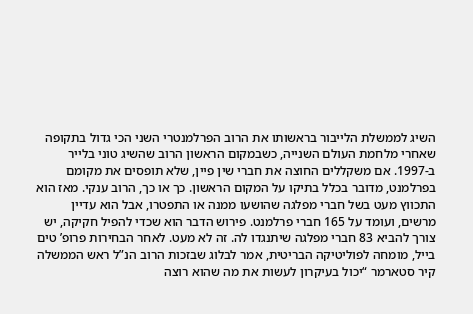השיג לממשלת הלייבור בראשותו את הרוב הפרלמנטרי השני הכי גדול בתקופה שאחרי מלחמת העולם השנייה, כשבמקום הראשון הרוב שהשיג טוני בלייר ב-1997. אם משקללים החוצה את חברי שין פיין, שלא תופסים את מקומם בפרלמנט, מדובר בכלל בתיקו על המקום הראשון. כך או כך, הרוב ענקי. מאז הוא התכווץ מעט בשל חברי מפלגה שהושעו ממנה או התפטרו, אבל הוא עדיין מרשים, ועומד על 165 חברי פרלמנט. פירוש הדבר הוא שכדי להפיל חקיקה, יש צורך להביא 83 חברי מפלגה שיתנגדו לה. זה לא מעט. לאחר הבחירות פרופ’ טים בייל, מומחה לפוליטיקה הבריטית, אמר לבלוג שבזכות הרוב הנ”ל ראש הממשלה קיר סטארמר “יכול בעיקרון לעשות את מה שהוא רוצה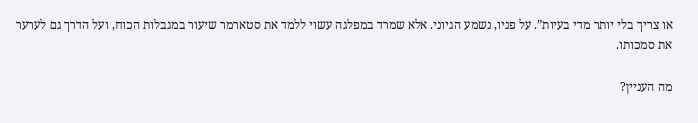או צריך בלי יותר מדי בעיות”. על פניו, נשמע הגיוני. אלא שמרד במפלגה עשוי ללמד את סטארמר שיעור במגבלות הכוח, ועל הדרך גם לערער את סמכותו.

מה העניין?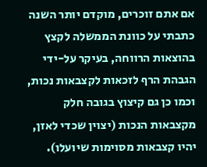אם אתם זוכרים, מוקדם יותר השנה כתבתי על כוונת הממשלה לקצץ בהוצאות הרווחה, בעיקר על-ידי הגבהת הרף לזכאות לקצבאות נכות, וכמו כן גם קיצוץ בגובה חלק מקצבאות הנכות (יצוין שכדי לאזן, יהיו קצבאות מסוימות שיועלו).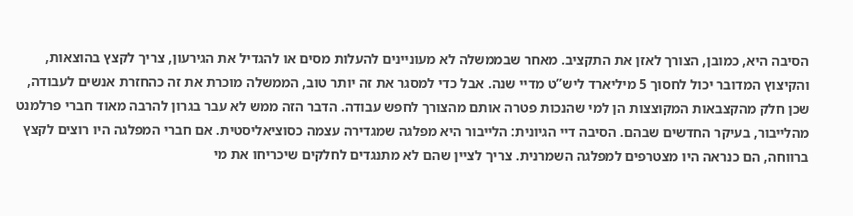הסיבה היא, כמובן, הצורך לאזן את התקציב. מאחר שבממשלה לא מעוניינים להעלות מסים או להגדיל את הגירעון, צריך לקצץ בהוצאות, והקיצוץ המדובר יכול לחסוך 5 מיליארד ליש”ט מדיי שנה. אבל כדי למסגר את זה יותר טוב, הממשלה מוכרת את זה כהחזרת אנשים לעבודה, שכן חלק מהקצבאות המקוצצות הן למי שהנכות פטרה אותם מהצורך לחפש עבודה. הדבר הזה ממש לא עבר בגרון להרבה מאוד חברי פרלמנט מהלייבור, בעיקר החדשים שבהם. הסיבה דיי הגיונית: הלייבור היא מפלגה שמגדירה עצמה כסוציאליסטית. אם חברי המפלגה היו רוצים לקצץ ברווחה, הם כנראה היו מצטרפים למפלגה השמרנית. צריך לציין שהם לא מתנגדים לחלקים שיכריחו את מי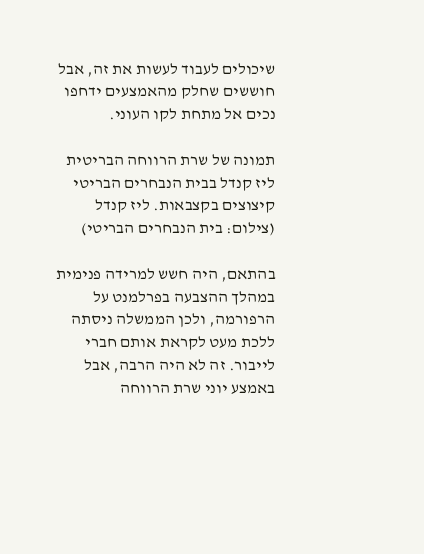שיכולים לעבוד לעשות את זה, אבל חוששים שחלק מהאמצעים ידחפו נכים אל מתחת לקו העוני.

תמונה של שרת הרווחה הבריטית ליז קנדל בבית הנבחרים הבריטי
קיצוצים בקצבאות. ליז קנדל (צילום: בית הנבחרים הבריטי)

בהתאם, היה חשש למרידה פנימית במהלך ההצבעה בפרלמנט על הרפורמה, ולכן הממשלה ניסתה ללכת מעט לקראת אותם חברי לייבור. זה לא היה הרבה, אבל באמצע יוני שרת הרווחה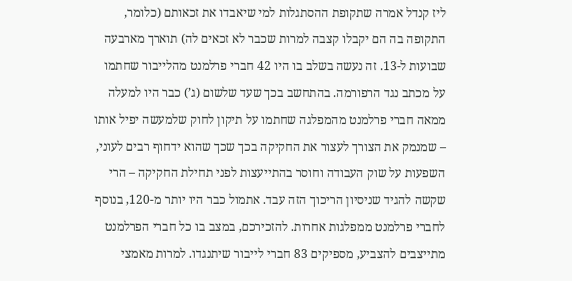ליז קנדל אמרה שתקופת ההסתגלות למי שיאבדו את זכאותם (כלומר, התקופה בה הם יקבלו קצבה למרות שכבר לא זכאים לה) תוארך מארבעה שבועות ל-13. זה נעשה בשלב בו היו 42 חברי פרלמנט מהלייבור שחתמו על מכתב נגד הרפורמה. בהתחשב בכך שעד שלשום (ג’) כבר היו למעלה ממאה חברי פרלמנט מהמפלגה שחתמו על תיקון לחוק שלמעשה יפיל אותו – שמנמק את הצורך לעצור את החקיקה בכך שכך שהוא ידחוף רבים לעוני, השפעות על שוק העבודה וחוסר בהתייעצות לפני תחילת החקיקה – הרי שקשה להגיד שניסיון הריכוך הזה עבד. אתמול כבר היו יותר מ-120, בנוסף לחברי פרלמנט ממפלגות אחרות. להזכירכם, במצב בו כל חברי הפרלמנט מתייצבים להצביע, מספיקים 83 חברי לייבור שיתנגדו. למרות מאמצי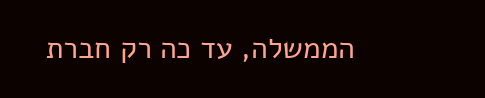הממשלה, עד כה רק חברת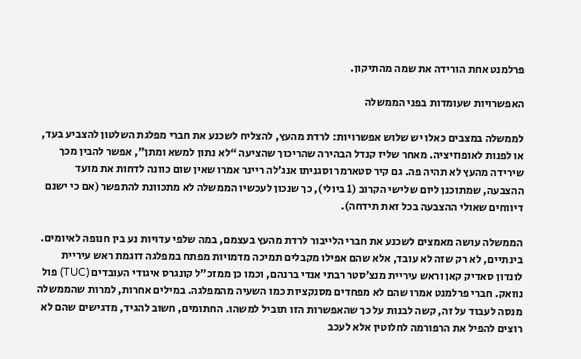פרלמנט אחת הורידה את שמה מהתיקון.

האפשרויות שעומדות בפני הממשלה

לממשלה במצבים כאלו יש שלוש אפשרויות: לרדת מהעץ, להצליח לשכנע את חברי מפלגת השלטון להצביע בעד, או לפנות לאופוזיציה. מאחר שליז קנדל הבהירה שהריכוך שהציעה “לא נתון למשא ומתן”, אפשר להבין מכך שירידה מהעץ לא תהיה פה. גם קיר סטארמר וסגניתו אנג’לה ריינר אמרו שאין שום כוונה לדחות את מועד ההצבעה, שמתוכנן ליום שלישי הקרוב (1 ביולי), כך שנכון לעכשיו הממשלה לא מתכוונת להתפשר (אם כי ישנם דיווחים שאולי ההצבעה בכל זאת תידחה).

הממשלה עושה מאמצים לשכנע את חברי הלייבור לרדת מהעץ בעצמם, במה שלפי עדויות נע בין חנופה לאיומים. בינתיים, לא רק שזה לא עובד, אלא שהם אפילו מקבלים תמיכה מדמויות מפתח במפלגה דוגמת ראש עיריית לונדון סאדיק קאן וראש עיריית מנצ’סטר רבתי אנדי ברנהם, וכמו כן ממזכ”ל קונגרס איגודי העובדים (TUC) פול נוואק. חברי פרלמנט אמרו שהם לא מפחדים מסנקציות כמו השעיה מהמפלגה. במילים אחרות, למרות שהממשלה מנסה לעבוד על זה, קשה לבנות על כך שהאפשרות הזו תוביל למשהו. החתומים, חשוב להגיד, מדגישים שהם לא רוצים להפיל את הרפורמה לחלוטין אלא לעכב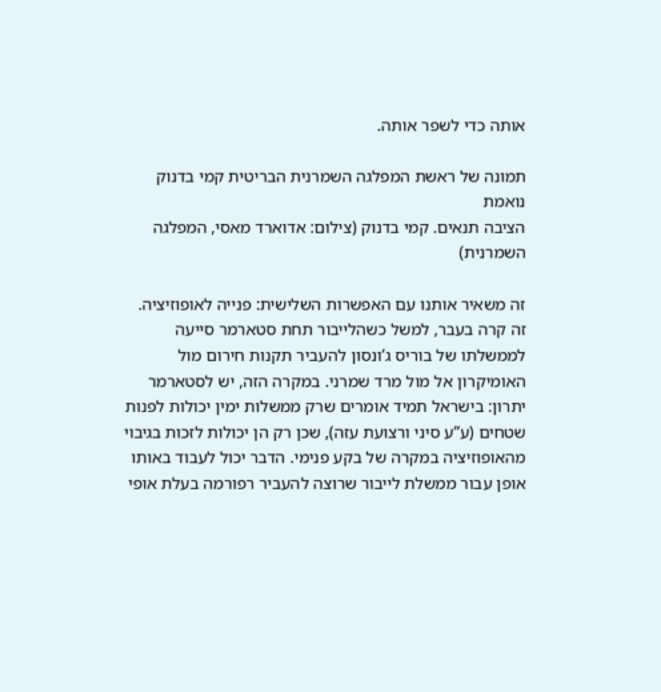אותה כדי לשפר אותה.

תמונה של ראשת המפלגה השמרנית הבריטית קמי בדנוק נואמת
הציבה תנאים. קמי בדנוק (צילום: אדוארד מאסי, המפלגה השמרנית)

זה משאיר אותנו עם האפשרות השלישית: פנייה לאופוזיציה. זה קרה בעבר, למשל כשהלייבור תחת סטארמר סייעה לממשלתו של בוריס ג’ונסון להעביר תקנות חירום מול האומיקרון אל מול מרד שמרני. במקרה הזה, יש לסטארמר יתרון: בישראל תמיד אומרים שרק ממשלות ימין יכולות לפנות שטחים (ע”ע סיני ורצועת עזה), שכן רק הן יכולות לזכות בגיבוי מהאופוזיציה במקרה של בקע פנימי. הדבר יכול לעבוד באותו אופן עבור ממשלת לייבור שרוצה להעביר רפורמה בעלת אופי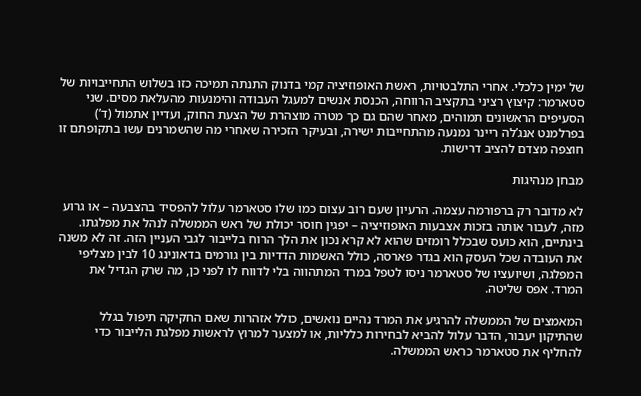של ימין כלכלי. אחרי התלבטויות, ראשת האופוזיציה קמי בדנוק התנתה תמיכה כזו בשלוש התחייבויות של סטארמר: קיצוץ רציני בתקציב הרווחה, הכנסת אנשים למעגל העבודה והימנעות מהעלאת מסים. שני הסעיפים הראשונים תמוהים, מאחר שהם גם כך מטרה מוצהרת של הצעת החוק, ועדיין אתמול (ד’) בפרלמנט אנג’לה ריינר נמנעה מהתחייבות ישירה, ובעיקר הזכירה שאחרי מה שהשמרנים עשו בתקופתם זו חוצפה מצדם להציב דרישות.

מבחן מנהיגות

לא מדובר רק ברפורמה עצמה. הרעיון שעם רוב עצום כמו שלו סטארמר עלול להפסיד בהצבעה – או גרוע מזה, לעבור אותה בזכות אצבעות האופוזיציה – יפגין חוסר יכולת של ראש הממשלה לנהל את מפלגתו. בינתיים, הוא כועס שבכלל רומזים שהוא לא קרא נכון את הלך הרוח בלייבור לגבי העניין הזה. זה לא משנה את העובדה שכל העסק הוא בגדר פארסה, כולל האשמות הדדיות בין גורמים בדאונינג 10 לבין מצליפי המפלגה, ושיועציו של סטארמר ניסו לטפל במרד המתהווה בלי לדווח לו לפני כן, מה שרק הגדיל את המרד. אפס שליטה.

המאמצים של הממשלה להרגיע את המרד נהיים נואשים, כולל אזהרות שאם החקיקה תיפול בגלל שהתיקון יעבור, הדבר עלול להביא לבחירות כלליות, או למצער למרוץ לראשות מפלגת הלייבור כדי להחליף את סטארמר כראש הממשלה.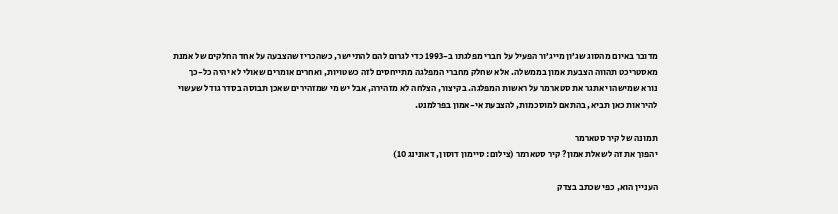מדובר באיום מהסוג שג’ון מייג’ור הפעיל על חברי מפלגתו ב-1993 כדי לגרום להם להתיישר, כשהכריז שהצבעה על אחד החלקים של אמנת מאסטריכט תהווה הצבעת אמון בממשלה. אלא שחלק מחברי המפלגה מתייחסים לזה כשטויות, ואחרים אומרים שאולי לא יהיה כל-כך נורא שמישהו יאתגר את סטארמר על ראשות המפלגה. בקיצור, הצלחה לא מזהירה, אבל יש מי שמזהירים שאכן תבוסה בסדר גודל שעשוי להיראות כאן תביא, בהתאם למוסכמות, להצבעת אי-אמון בפרלמנט.

תמונה של קיר סטארמר
יהפוך את זה לשאלת אמון? קיר סטארמר (צילום: סיימון דוסון, דאונינג 10)

העניין הוא, כפי שכתב בצדק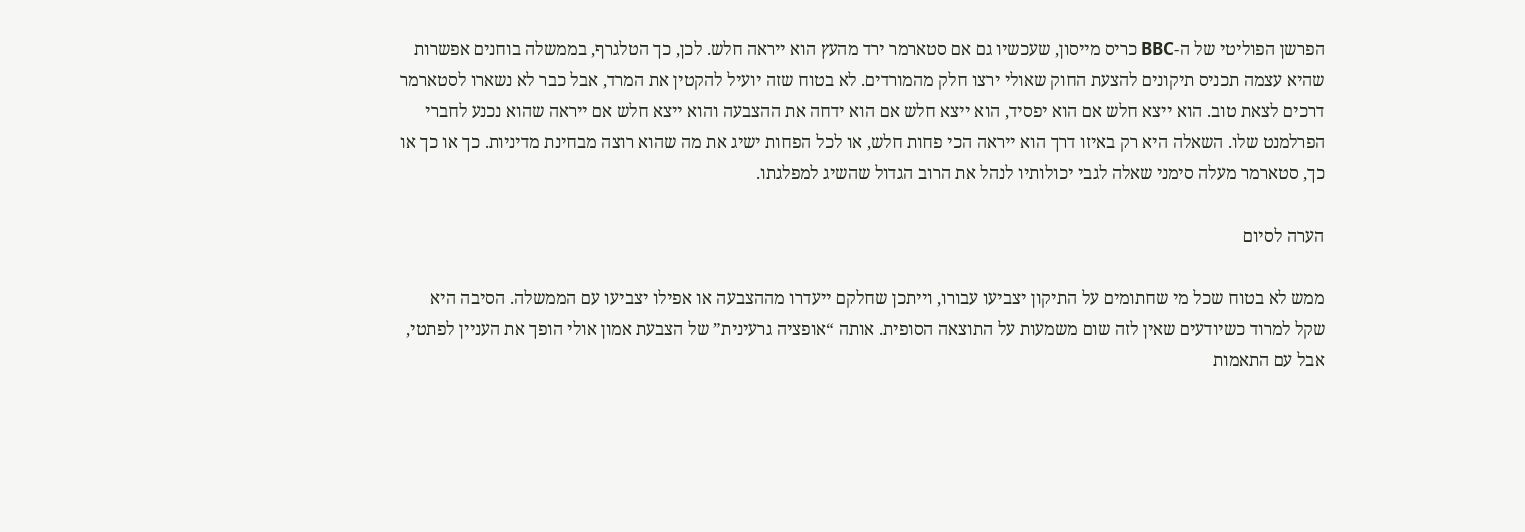הפרשן הפוליטי של ה-BBC כריס מייסון, שעכשיו גם אם סטארמר ירד מהעץ הוא ייראה חלש. לכן, כך הטלגרף, בממשלה בוחנים אפשרות שהיא עצמה תכניס תיקונים להצעת החוק שאולי ירצו חלק מהמורדים. לא בטוח שזה יועיל להקטין את המרד, אבל כבר לא נשארו לסטארמר דרכים לצאת טוב. הוא ייצא חלש אם הוא יפסיד, הוא ייצא חלש אם הוא ידחה את ההצבעה והוא ייצא חלש אם ייראה שהוא נכנע לחברי הפרלמנט שלו. השאלה היא רק באיזו דרך הוא ייראה הכי פחות חלש, או לכל הפחות ישיג את מה שהוא רוצה מבחינת מדיניות. כך או כך או כך, סטארמר מעלה סימני שאלה לגבי יכולותיו לנהל את הרוב הגדול שהשיג למפלגתו.

הערה לסיום

ממש לא בטוח שכל מי שחתומים על התיקון יצביעו עבורו, וייתכן שחלקם ייעדרו מההצבעה או אפילו יצביעו עם הממשלה. הסיבה היא שקל למרוד כשיודעים שאין לזה שום משמעות על התוצאה הסופית. אותה “אופציה גרעינית” של הצבעת אמון אולי הופך את העניין לפתטי, אבל עם התאמות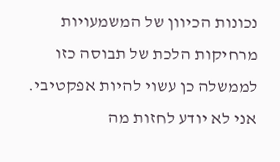נכונות הכיוון של המשמעויות מרחיקות הלכת של תבוסה כזו לממשלה כן עשוי להיות אפקטיבי. אני לא יודע לחזות מה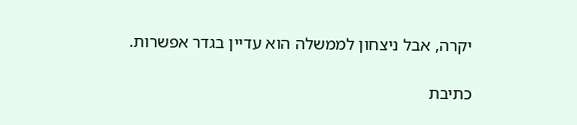יקרה, אבל ניצחון לממשלה הוא עדיין בגדר אפשרות.

כתיבת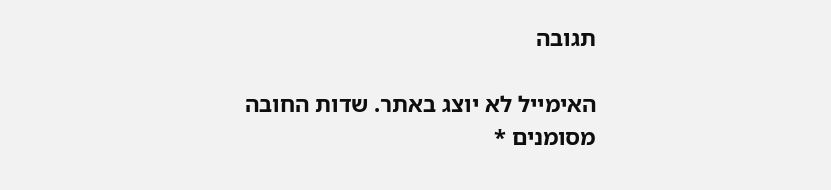תגובה

האימייל לא יוצג באתר. שדות החובה מסומנים *